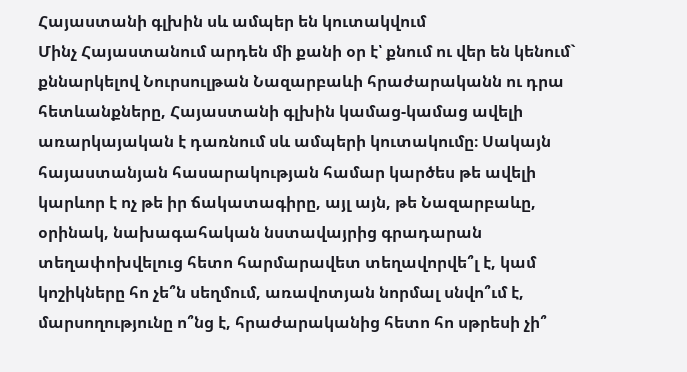Հայաստանի գլխին սև ամպեր են կուտակվում
Մինչ Հայաստանում արդեն մի քանի օր է՝ քնում ու վեր են կենում` քննարկելով Նուրսուլթան Նազարբաևի հրաժարականն ու դրա հետևանքները, Հայաստանի գլխին կամաց-կամաց ավելի առարկայական է դառնում սև ամպերի կուտակումը։ Սակայն հայաստանյան հասարակության համար կարծես թե ավելի կարևոր է ոչ թե իր ճակատագիրը, այլ այն, թե Նազարբաևը, օրինակ, նախագահական նստավայրից գրադարան տեղափոխվելուց հետո հարմարավետ տեղավորվե՞լ է, կամ կոշիկները հո չե՞ն սեղմում, առավոտյան նորմալ սնվո՞ւմ է, մարսողությունը ո՞նց է, հրաժարականից հետո հո սթրեսի չի՞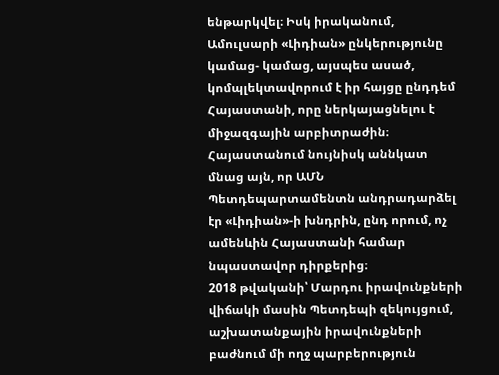ենթարկվել։ Իսկ իրականում, Ամուլսարի «Լիդիան» ընկերությունը կամաց- կամաց, այսպես ասած, կոմպլեկտավորում է իր հայցը ընդդեմ Հայաստանի, որը ներկայացնելու է միջազգային արբիտրաժին։ Հայաստանում նույնիսկ աննկատ մնաց այն, որ ԱՄՆ Պետդեպարտամենտն անդրադարձել էր «Լիդիան»-ի խնդրին, ընդ որում, ոչ ամենևին Հայաստանի համար նպաստավոր դիրքերից։
2018 թվականի՝ Մարդու իրավունքների վիճակի մասին Պետդեպի զեկույցում, աշխատանքային իրավունքների բաժնում մի ողջ պարբերություն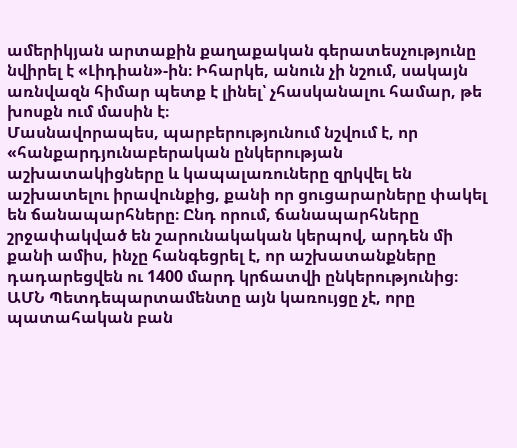ամերիկյան արտաքին քաղաքական գերատեսչությունը նվիրել է «Լիդիան»-ին։ Իհարկե, անուն չի նշում, սակայն առնվազն հիմար պետք է լինել՝ չհասկանալու համար, թե խոսքն ում մասին է։
Մասնավորապես, պարբերությունում նշվում է, որ «հանքարդյունաբերական ընկերության աշխատակիցները և կապալառուները զրկվել են աշխատելու իրավունքից, քանի որ ցուցարարները փակել են ճանապարհները։ Ընդ որում, ճանապարհները շրջափակված են շարունակական կերպով, արդեն մի քանի ամիս, ինչը հանգեցրել է, որ աշխատանքները դադարեցվեն ու 1400 մարդ կրճատվի ընկերությունից։
ԱՄՆ Պետդեպարտամենտը այն կառույցը չէ, որը պատահական բան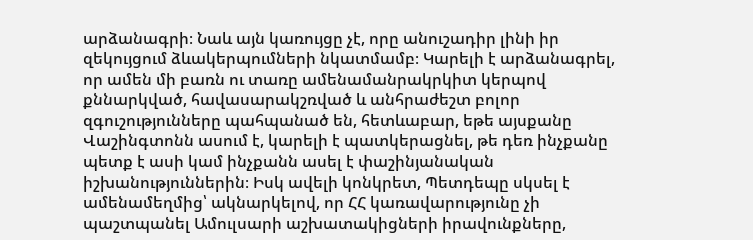արձանագրի։ Նաև այն կառույցը չէ, որը անուշադիր լինի իր զեկույցում ձևակերպումների նկատմամբ։ Կարելի է արձանագրել, որ ամեն մի բառն ու տառը ամենամանրակրկիտ կերպով քննարկված, հավասարակշռված և անհրաժեշտ բոլոր զգուշությունները պահպանած են, հետևաբար, եթե այսքանը Վաշինգտոնն ասում է, կարելի է պատկերացնել, թե դեռ ինչքանը պետք է ասի կամ ինչքանն ասել է փաշինյանական իշխանություններին։ Իսկ ավելի կոնկրետ, Պետդեպը սկսել է ամենամեղմից՝ ակնարկելով, որ ՀՀ կառավարությունը չի պաշտպանել Ամուլսարի աշխատակիցների իրավունքները,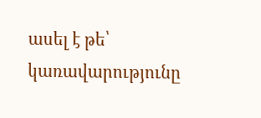ասել է թե՝ կառավարությունը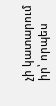չի կատարում իր՝ որպես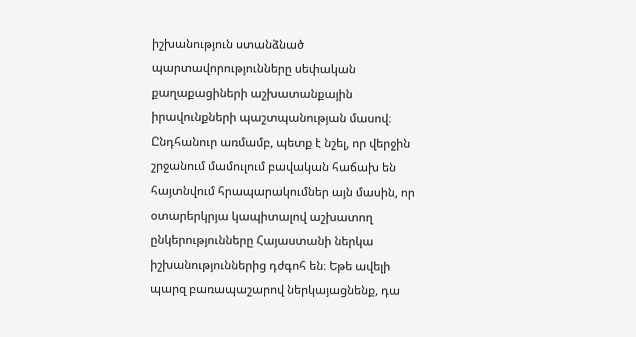իշխանություն ստանձնած պարտավորությունները սեփական քաղաքացիների աշխատանքային իրավունքների պաշտպանության մասով։
Ընդհանուր առմամբ, պետք է նշել, որ վերջին շրջանում մամուլում բավական հաճախ են հայտնվում հրապարակումներ այն մասին, որ օտարերկրյա կապիտալով աշխատող ընկերությունները Հայաստանի ներկա իշխանություններից դժգոհ են։ Եթե ավելի պարզ բառապաշարով ներկայացնենք, դա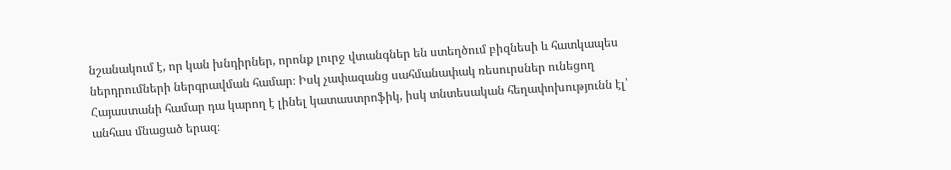նշանակում է, որ կան խնդիրներ, որոնք լուրջ վտանգներ են ստեղծում բիզնեսի և հատկապես ներդրումների ներգրավման համար։ Իսկ չափազանց սահմանափակ ռեսուրսներ ունեցող Հայաստանի համար դա կարող է լինել կատաստրոֆիկ, իսկ տնտեսական հեղափոխությունն էլ՝ անհաս մնացած երազ։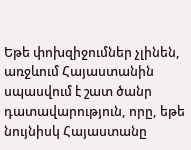Եթե փոխզիջումներ չլինեն, առջևում Հայաստանին սպասվում է շատ ծանր դատավարություն, որը, եթե նույնիսկ Հայաստանը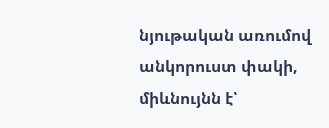նյութական առումով անկորուստ փակի, միևնույնն է՝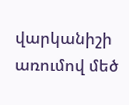վարկանիշի առումով մեծ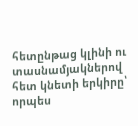հետընթաց կլինի ու տասնամյակներով հետ կնետի երկիրը՝ որպես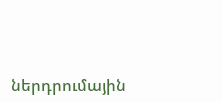ներդրումային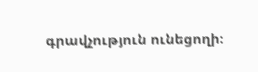գրավչություն ունեցողի։